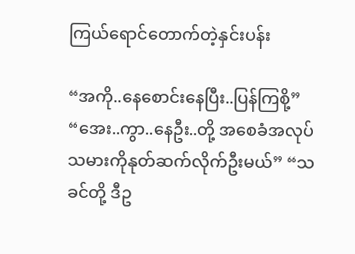ကြယ်ရောင်တောက်တဲ့နှင်းပန်း

“အကို..နေစောင်းနေပြီး..ပြန်ကြစို့” “အေး..ကွာ..နေဦး..တို့ အစေခံအလုပ်သမားကိုနုတ်ဆက်လိုက်ဦးမယ်” “သခင်တို့ ဒီဥ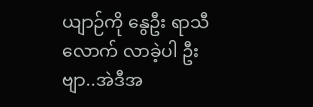ယျာဉ်ကို နွေဦး ရာသီလောက် လာခဲ့ပါ ဦးဗျာ..အဲဒီအ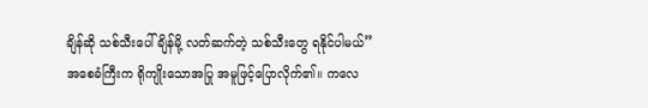ချိန်ဆို သစ်သီးပေါ်ချိန်မို့ လတ်ဆက်တဲ့ သစ်သီးတွေ ရနိုင်ပါမယ်” အစေခံကြီးက ရိုကျိုးသောအပြု အမူဖြင့်ပြောလိုက်၏။ ကလေ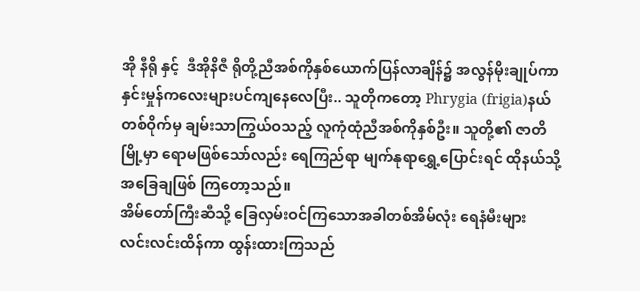အို နီရို နှင့်  ဒီအိုနိဇီ ရိုတို့ညီအစ်ကိုနှစ်ယောက်ပြန်လာချိန်၌ အလွန်မိုးချုပ်ကာ နှင်းမှုန်ကလေးများပင်ကျနေလေပြီး.. သူတိုကတော့ Phrygia (frigia)နယ်တစ်ဝိုက်မှ ချမ်းသာကြွယ်ဝသည့် လူကုံထုံညီအစ်ကိုနှစ်ဦး။ သူတို့၏ ဇာတိမြို့မှာ ရောမဖြစ်သော်လည်း ရေကြည်ရာ မျက်နုရာရွှေ့ပြောင်းရင် ထိုနယ်သို့အခြေချဖြစ် ကြတော့သည်။
အိမ်တော်ကြီးဆီသို့ ခြေလှမ်းဝင်ကြသောအခါတစ်အိမ်လုံး ရေနံမီးများ လင်းလင်းထိန်ကာ ထွန်းထားကြသည်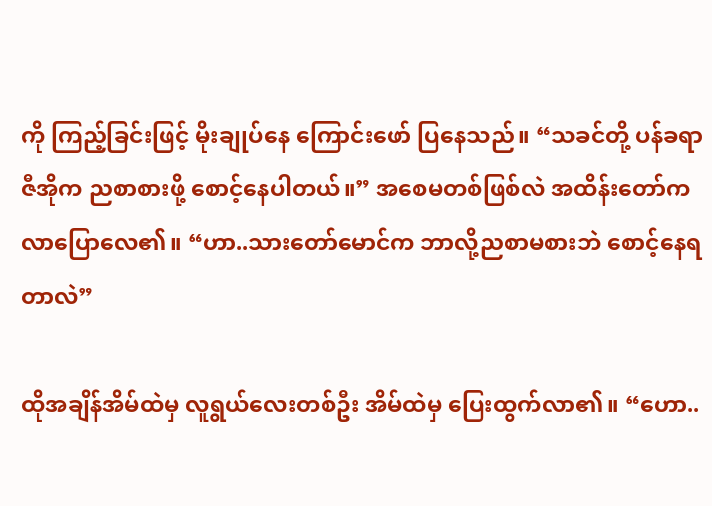ကို ကြည့်ခြင်းဖြင့် မိုးချုပ်နေ ကြောင်းဖော် ပြနေသည်။ “သခင်တို့ ပန်ခရာဇီအိုက ညစာစားဖို့ စောင့်နေပါတယ်။” အစေမတစ်ဖြစ်လဲ အထိန်းတော်က လာပြောလေ၏။ “ဟာ..သားတော်မောင်က ဘာလို့ညစာမစားဘဲ စောင့်နေရတာလဲ”

ထိုအချိန်အိမ်ထဲမှ လူရွယ်လေးတစ်ဦး အိမ်ထဲမှ ပြေးထွက်လာ၏။ “ဟော..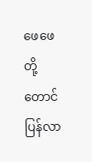ဖေဖေတို့တောင် ပြန်လာ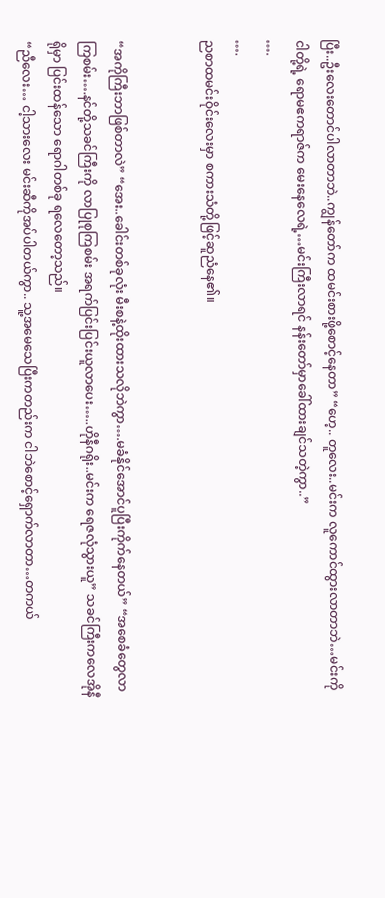ပြီး..ဦးလေးတောင်ပါလာတာဘဲ..ကျွန်တော်က ထမင်းစားဖို့စောင့်နေတာ” “ဟေ့.. တူလေး..မင်းက လူကောင်ထွားလာတာဘဲ…မင်းကို ငါတို့ရဲ့ ရောမဧကရာဇ်က မေးနေလေရဲ့…မင်းကြီးလာရင် နန်းတော်မှာခေါ်ထားချင်သတဲ့ကွာ..”
….
….
ညစာထမင်းဝိုင်းလေးမှာ စကားသံတို့ဖြင့်ဆူညံနေ၏။


“အကိုကြီးဘာဖြစ်တာလဲ” “အေး..ခေါင်းတစ်ခုလုံး မီးစနဲ့ထိုးထားသလိုဘဲကွာ….မခံနိုင်အောင်ပူပြီးကိုက်နေတယ်” “အစေခံတွေလာကြစမ်း….နင်တို့သခင်ကြီးကို လာပြုစုကြစမ်း အရက်ပြင်းပြင်းယူလာပေး…..ဟိုနီဂရိုး..မင်းက ရေဇလုံသွားယူ” သခင်ကြီးကလေအိုနီရိုမှာ ပြင်းထန်သော ရောဂါတစ်ခု ရလေတော့သည်။
“ညီလေး… ငါ့သားလေး မင်းဆီကိုအပ်ပါတယ်ကွာ.. သူ့အမေသေပြီးကတည်းက ငါဘဲစောင့်ရှောက်လာတာ…တကယ်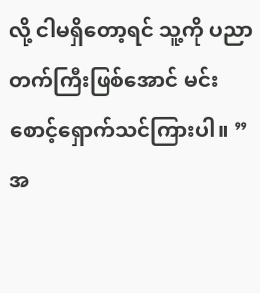လို့ ငါမရှိတော့ရင် သူ့ကို ပညာတက်ကြီးဖြစ်အောင် မင်းစောင့်ရှောက်သင်ကြားပါ။ ”
အ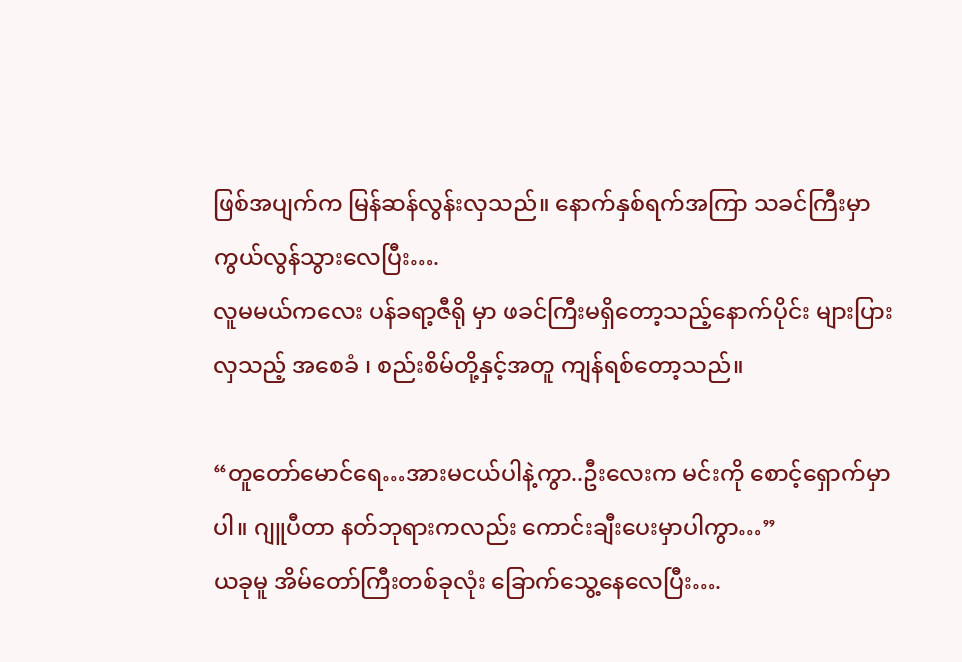ဖြစ်အပျက်က မြန်ဆန်လွန်းလှသည်။ နောက်နှစ်ရက်အကြာ သခင်ကြီးမှာ ကွယ်လွန်သွားလေပြီး….
လူမမယ်ကလေး ပန်ခရာ့ဇီရို မှာ ဖခင်ကြီးမရှိတော့သည့်နောက်ပိုင်း များပြားလှသည့် အစေခံ ၊ စည်းစိမ်တို့နှင့်အတူ ကျန်ရစ်တော့သည်။

“တူတော်မောင်ရေ…အားမငယ်ပါနဲ့ကွာ..ဦးလေးက မင်းကို စောင့်ရှောက်မှာပါ။ ဂျူပီတာ နတ်ဘုရားကလည်း ကောင်းချီးပေးမှာပါကွာ…”
ယခုမူ အိမ်တော်ကြီးတစ်ခုလုံး ခြောက်သွေ့နေလေပြီး….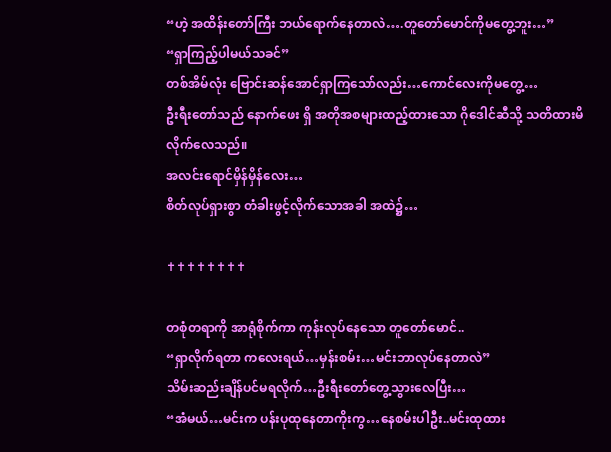“ဟဲ့ အထိန်းတော်ကြီး ဘယ်ရောက်နေတာလဲ….တူတော်မောင်ကိုမတွေ့ဘူး…”
“ရှာကြည့်ပါမယ်သခင်”
တစ်အိမ်လုံး ဗြောင်းဆန်အောင်ရှာကြသော်လည်း…ကောင်လေးကိုမတွေ့…
ဦးရီးတော်သည် နောက်ဖေး ရှိ အတိုအစများထည့်ထားသော ဂိုဒေါင်ဆီသို့ သတိထားမိလိုက်လေသည်။
အလင်းရောင်မှိန်မှိန်လေး…
စိတ်လုပ်ရှားစွာ တံခါးဖွင့်လိုက်သောအခါ အထဲ၌…

✝✝✝✝✝✝✝✝

တစုံတရာကို အာရုံစိုက်ကာ ကုန်းလုပ်နေသော တူတော်မောင်..
“ရှာလိုက်ရတာ ကလေးရယ်…မှန်းစမ်း…မင်းဘာလုပ်နေတာလဲ”
သိမ်းဆည်းချိန်ပင်မရလိုက်…ဦးရီးတော်တွေ့သွားလေပြီး…
“အံမယ်…မင်းက ပန်းပုထုနေတာကိုးကွ…နေစမ်းပါဦး..မင်းထုထား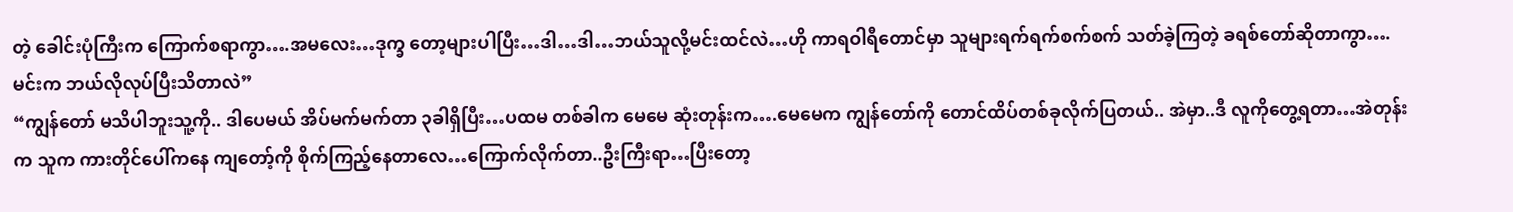တဲ့ ခေါင်းပုံကြီးက ကြောက်စရာကွာ….အမလေး…ဒုက္ခ တော့များပါပြီး…ဒါ…ဒါ…ဘယ်သူလို့မင်းထင်လဲ…ဟို ကာရဝါရီတောင်မှာ သူများရက်ရက်စက်စက် သတ်ခဲ့ကြတဲ့ ခရစ်တော်ဆိုတာကွာ….မင်းက ဘယ်လိုလုပ်ပြီးသိတာလဲ”
“ကျွန်တော် မသိပါဘူးသူ့ကို.. ဒါပေမယ် အိပ်မက်မက်တာ ၃ခါရှိပြီး…ပထမ တစ်ခါက မေမေ ဆုံးတုန်းက….မေမေက ကျွန်တော်ကို တောင်ထိပ်တစ်ခုလိုက်ပြတယ်.. အဲမှာ..ဒီ လူကိုတွေ့ရတာ…အဲတုန်းက သူက ကားတိုင်ပေါ်ကနေ ကျတော့်ကို စိုက်ကြည့်နေတာလေ…ကြောက်လိုက်တာ..ဦးကြီးရာ…ပြီးတော့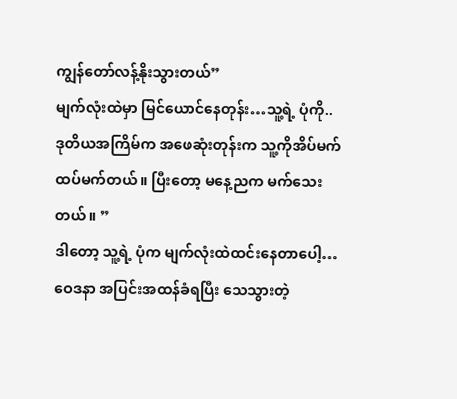ကျွန်တော်လန့်နိုးသွားတယ်”
မျက်လုံးထဲမှာ မြင်ယောင်နေတုန်း…သူ့ရဲ့ ပုံကို..
ဒုတိယအကြိမ်က အဖေဆုံးတုန်းက သူ့ကိုအိပ်မက်ထပ်မက်တယ်။ ပြီးတော့ မနေ့ညက မက်သေးတယ်။ ”
ဒါတော့ သူ့ရဲ့ ပုံက မျက်လုံးထဲထင်းနေတာပေါ့…ဝေဒနာ အပြင်းအထန်ခံရပြီး သေသွားတဲ့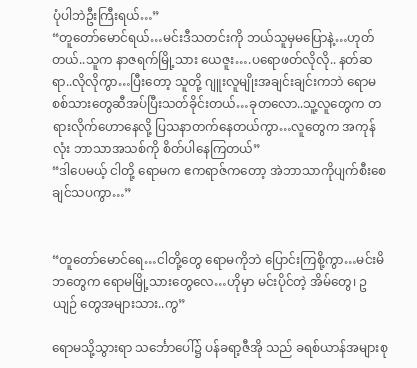ပုံပါဘဲဦးကြီးရယ်…”
“တူတော်မောင်ရယ်…မင်းဒီသတင်းကို ဘယ်သူမှမပြောနဲ့…ဟုတ်တယ်..သူက နာဇရက်မြို့သား ယေဇူး….ပရောဖတ်လိုလို.. နတ်ဆရာ..လိုလိုကွာ…ပြီးတော့ သူတို့ ဂျူးလူမျိုးအချင်းချင်းကဘဲ ရောမစစ်သားတွေဆီအပ်ပြီးသတ်ခိုင်းတယ်…ခုတလော..သူ့လူတွေက တရားလိုက်ဟောနေလို့ ပြသနာတက်နေတယ်ကွာ…လူတွေက အကုန်လုံး ဘာသာအသစ်ကို စိတ်ပါနေကြတယ်”
“ဒါပေမယ့် ငါတို့ ရောမက ဧကရာဇ်ကတော့ အဲဘာသာကိုပျက်စီးစေချင်သပကွာ…”


“တူတော်မောင်ရေ…ငါတို့တွေ ရောမကိုဘဲ ပြောင်းကြစို့ကွာ…မင်းမိဘတွေက ရောမမြို့သားတွေလေ…ဟိုမှာ မင်းပိုင်တဲ့ အိမ်တွေ၊ ဥယျဉ် တွေအများသား..ကွ”

ရောမသို့သွားရာ သင်္ဘောပေါ်၌ ပန်ခရာ့ဇီအို သည် ခရစ်ယာန်အများစု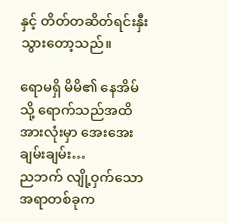နှင့် တိတ်တဆိတ်ရင်းနှီးသွားတော့သည်။

ရောမရှိ မိမိ၏ နေအိမ်သို့ ရောက်သည်အထိ အားလုံးမှာ အေးအေးချမ်းချမ်း…
ညဘက် လျို့ဝှက်သော အရာတစ်ခုက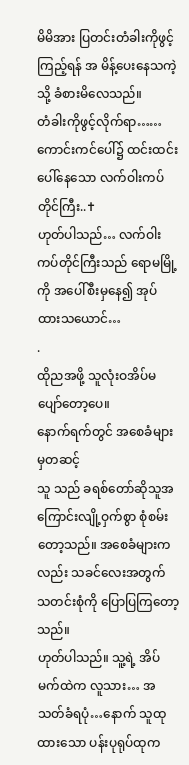မိမိအား ပြတင်းတံခါးကိုဖွင့်ကြည့်ရန် အ မိန့်ပေးနေသကဲ့သို့ ခံစားမိလေသည်။
တံခါးကိုဖွင့်လိုက်ရာ……
ကောင်းကင်ပေါ်၌ ထင်းထင်းပေါ်နေသော လက်ဝါးကပ်တိုင်ကြီး..✝
ဟုတ်ပါသည်… လက်ဝါးကပ်တိုင်ကြီးသည် ရောမမြို့ကို အပေါ်စီးမှနေ၍ အုပ်ထားသယောင်…
.
ထိုညအဖို့ သူလုံးဝအိပ်မပျော်တော့ပေ။
နောက်ရက်တွင် အစေခံများမှတဆင့်
သူ သည် ခရစ်တော်ဆိုသူအကြောင်းလျို့ဝှက်စွာ စုံစမ်းတော့သည်။ အစေခံများကလည်း သခင်လေးအတွက် သတင်းစုံကို ပြောပြကြတော့သည်။
ဟုတ်ပါသည်။ သူ့ရဲ့ အိပ်မက်ထဲက လူသား… အသတ်ခံရပုံ…နောက် သူထုထားသော ပန်းပုရုပ်ထုက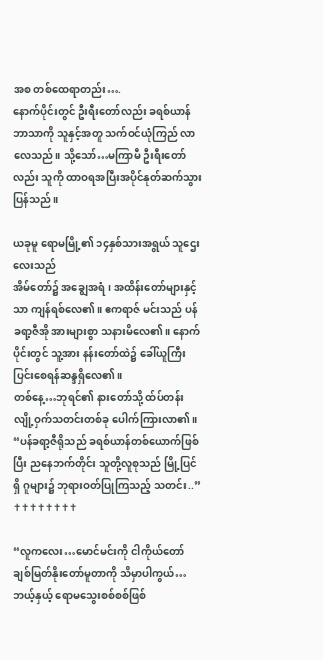အစ တစ်ထေရာတည်း….
နောက်ပိုင်းတွင် ဦးရီးတော်လည်း ခရစ်ယာန်ဘာသာကို သူနှင့်အတူ သက်ဝင်ယုံကြည် လာလေသည်။ သို့သော်…မကြာမီ ဦးရီးတော်လည်း သူကို ထာဝရအပြီးအပိုင်နုတ်ဆက်သွားပြန်သည်။

ယခုမူ ရောမမြို့၏ ၁၄နှစ်သားအရွယ် သူဌေးလေးသည်
အိမ်တော်၌ အချွေအရံ၊ အထိန်းတော်များနှင့်သာ ကျန်ရစ်လေ၏။ ဧကရာဇ် မင်းသည် ပန်ခရာ့ဇီအို အားများစွာ သနားမိလေ၏။ နောက်ပိုင်းတွင် သူ့အား နန်းတော်ထဲ၌ ခေါ်ယူကြီးပြင်းစေရန်ဆန္ဒရှိလေ၏။
တစ်နေ့…ဘုရင်၏ နားတော်သို့ ထ်ပ်တန်း လျို့ဝှက်သတင်းတစ်ခု ပေါက်ကြားလာ၏။
“ပန်ခရာ့ဇီရိုသည် ခရစ်ယာန်တစ်ယောက်ဖြစ်ပြီး ညနေဘက်တိုင်း သူတို့လူစုသည် မြို့ပြင်ရှိ ဂူများ၌ ဘုရားဝတ်ပြုကြသည့် သတင်း..”
✝✝✝✝✝✝✝✝

“လူကလေး…မောင်မင်းကို ငါကိုယ်တော် ချစ်မြတ်နိုးတော်မူတာကို သိမှာပါကွယ်…ဘယ့်နှယ့် ရောမသွေးစစ်စစ်ဖြစ်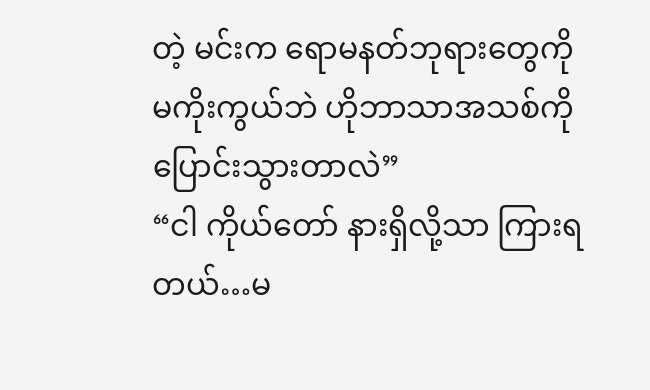တဲ့ မင်းက ရောမနတ်ဘုရားတွေကို မကိုးကွယ်ဘဲ ဟိုဘာသာအသစ်ကို ပြောင်းသွားတာလဲ”
“ငါ ကိုယ်တော် နားရှိလို့သာ ကြားရတယ်…မ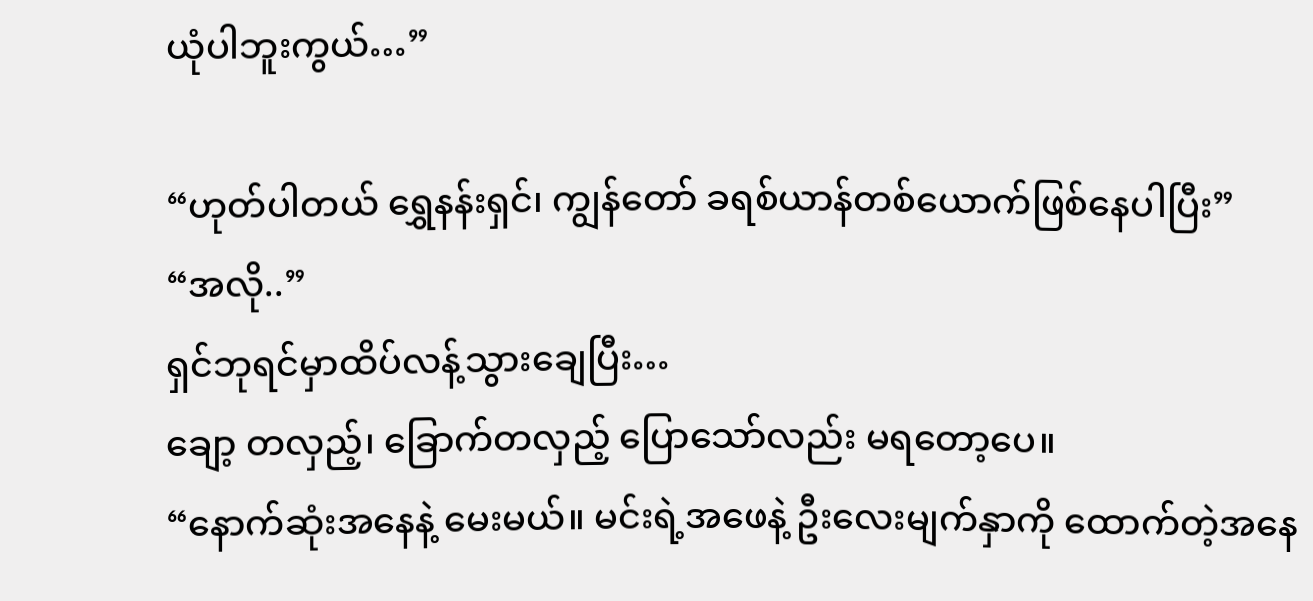ယုံပါဘူးကွယ်…”

“ဟုတ်ပါတယ် ရွှေနန်းရှင်၊ ကျွန်တော် ခရစ်ယာန်တစ်ယောက်ဖြစ်နေပါပြီး”
“အလို..”
ရှင်ဘုရင်မှာထိပ်လန့်သွားချေပြီး…
ချော့ တလှည့်၊ ခြောက်တလှည့် ပြောသော်လည်း မရတော့ပေ။
“နောက်ဆုံးအနေနဲ့ မေးမယ်။ မင်းရဲ့အဖေနဲ့ ဦးလေးမျက်နှာကို ထောက်တဲ့အနေ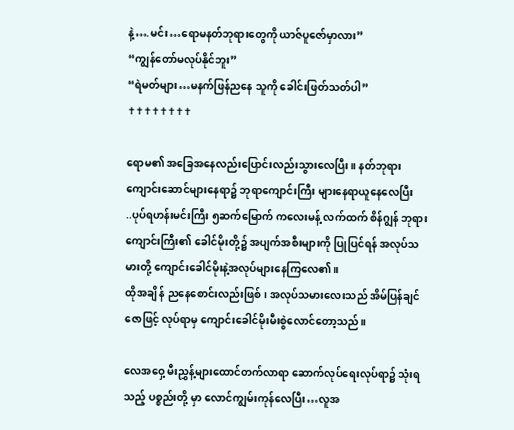နဲ့….မင်း…ရောမနတ်ဘုရားတွေကို ယာဇ်ပူဇော်မှာလား”
“ကျွန်တော်မလုပ်နိုင်ဘူး”
“ရဲမတ်များ…မနက်ဖြန်ညနေ သူကို ခေါင်းဖြတ်သတ်ပါ”
✝✝✝✝✝✝✝✝

ရောမ၏ အခြေအနေလည်းပြောင်းလည်းသွားလေပြီး။ နတ်ဘုရားကျောင်းဆောင်များနေရာ၌ ဘုရာကျောင်းကြီး များနေရာယူနေလေပြီး
..ပုပ်ရဟန်းမင်းကြီး ၅ဆက်မြောက် ကလေးမန့် လက်ထက် စိန်ဂျွန် ဘုရားကျောင်းကြီး၏ ခေါင်မိုးတို့၌ အပျက်အစီးများကို ပြုပြင်ရန် အလုပ်သမားတို့ ကျောင်းခေါင်မိုးနဲ့အလုပ်များနေကြလေ၏။
ထိုအချိ န် ညနေစောင်းလည်းဖြစ်၊ အလုပ်သမားလေးသည် အိမ်ပြန်ချင်ဇောဖြင့် လုပ်ရာမှ ကျောင်းခေါင်မိုးမီးစွဲလောင်တော့သည်။

လေအဝှေ့ မီးညွှန့်များထောင်တက်လာရာ ဆောက်လုပ်ရေးလုပ်ရာ၌ သုံးရသည့် ပစ္စည်းတို့ မှာ လောင်ကျွမ်းကုန်လေပြီး…လူအ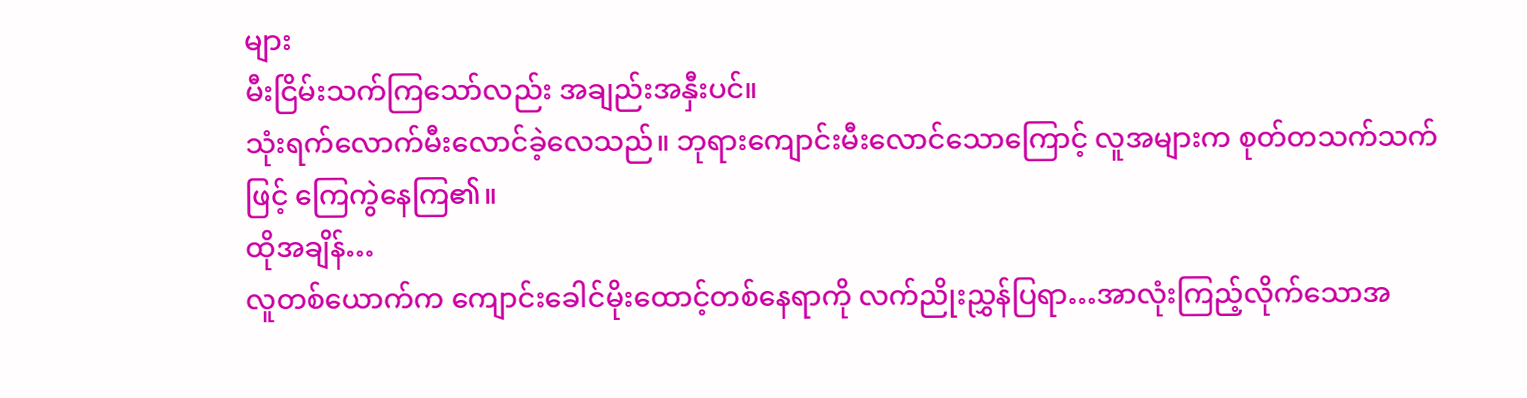များ
မီးငြိမ်းသက်ကြသော်လည်း အချည်းအနှီးပင်။
သုံးရက်လောက်မီးလောင်ခဲ့လေသည်။ ဘုရားကျောင်းမီးလောင်သောကြောင့် လူအများက စုတ်တသက်သက်ဖြင့် ကြေကွဲနေကြ၏။
ထိုအချိန်…
လူတစ်ယောက်က ကျောင်းခေါင်မိုးထောင့်တစ်နေရာကို လက်ညိုးညွှန်ပြရာ…အာလုံးကြည့်လိုက်သောအ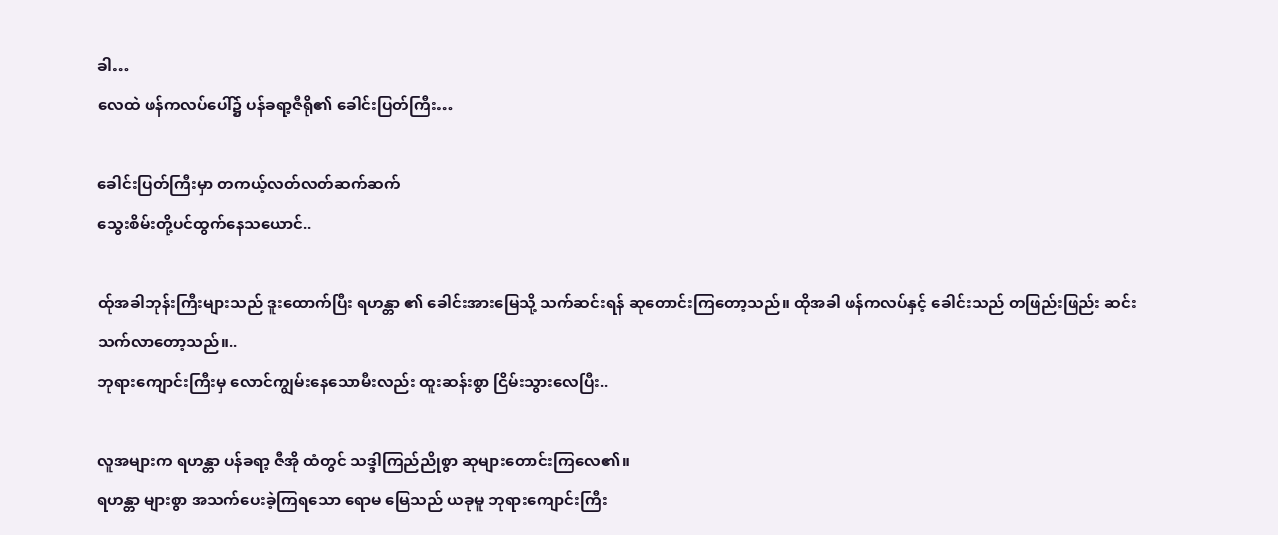ခါ…
လေထဲ ဖန်ကလပ်ပေါ်၌ ပန်ခရာ့ဇီရို၏ ခေါင်းပြတ်ကြီး…

ခေါင်းပြတ်ကြီးမှာ တကယ့်လတ်လတ်ဆက်ဆက်
သွေးစိမ်းတို့ပင်ထွက်နေသယောင်..

ထ်ုအခါဘုန်းကြီးများသည် ဒူးထောက်ပြီး ရဟန္တာ ၏ ခေါင်းအားမြေသို့ သက်ဆင်းရန် ဆုတောင်းကြတော့သည်။ ထိုအခါ ဖန်ကလပ်နှင့် ခေါင်းသည် တဖြည်းဖြည်း ဆင်းသက်လာတော့သည်။..
ဘုရားကျောင်းကြီးမှ လောင်ကျွမ်းနေသောမီးလည်း ထူးဆန်းစွာ ငြိမ်းသွားလေပြီး..

လူအများက ရဟန္တာ ပန်ခရာ့ ဇီအို ထံတွင် သဒ္ဒါကြည်ညိုစွာ ဆုများတောင်းကြလေ၏။
ရဟန္တာ များစွာ အသက်ပေးခဲ့ကြရသော ရောမ မြေသည် ယခုမူ ဘုရားကျောင်းကြီး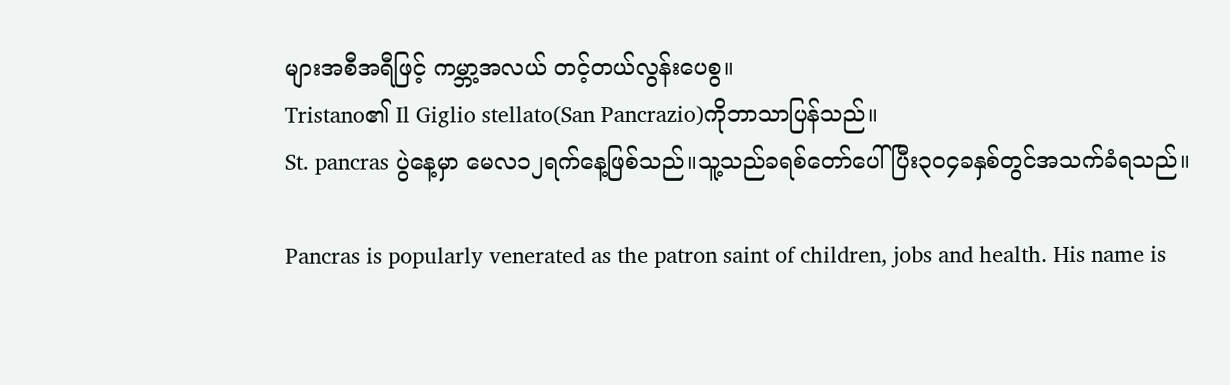များအစီအရီဖြင့် ကမ္ဘာ့အလယ် တင့်တယ်လွန်းပေစွ။
Tristano၏ Il Giglio stellato(San Pancrazio)ကိုဘာသာပြန်သည်။
St. pancras ပွဲနေ့မှာ မေလ၁၂ရက်နေ့ဖြစ်သည်။သူ့သည်ခရစ်တော်ပေါ်ပြီး၃၀၄ခနှစ်တွင်အသက်ခံရသည်။

Pancras is popularly venerated as the patron saint of children, jobs and health. His name is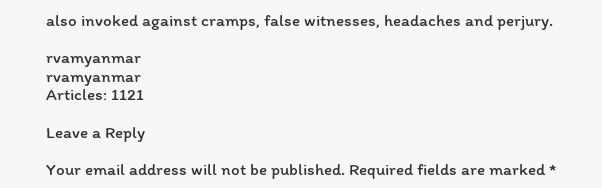also invoked against cramps, false witnesses, headaches and perjury.

rvamyanmar
rvamyanmar
Articles: 1121

Leave a Reply

Your email address will not be published. Required fields are marked *